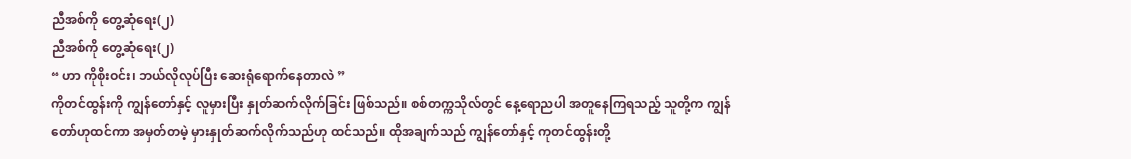ညီအစ်ကို တွေ့ဆုံရေး(၂)
ညီအစ်ကို တွေ့ဆုံရေး(၂)
“ ဟာ ကိုစိုးဝင်း၊ ဘယ်လိုလုပ်ပြီး ဆေးရုံရောက်နေတာလဲ ”
ကိုတင်ထွန်းကို ကျွန်တော်နှင့် လူမှားပြီး နှုတ်ဆက်လိုက်ခြင်း ဖြစ်သည်။ စစ်တက္ကသိုလ်တွင် နေ့ရောညပါ အတူနေကြရသည့် သူတို့က ကျွန်တော်ဟုထင်ကာ အမှတ်တမဲ့ မှားနှုတ်ဆက်လိုက်သည်ဟု ထင်သည်။ ထိုအချက်သည် ကျွန်တော်နှင့် ကုတင်ထွန်းတို့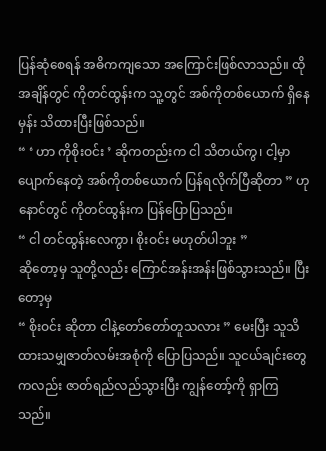ပြန်ဆုံစေရန် အဓိကကျသော အကြောင်းဖြစ်လာသည်။ ထိုအချိန်တွင် ကိုတင်ထွန်းက သူ့တွင် အစ်ကိုတစ်ယောက် ရှိနေမှန်း သိထားပြီးဖြစ်သည်။
“ ‘ ဟာ ကိုစိုးဝင်း ’ ဆိုကတည်းက ငါ သိတယ်ကွ၊ ငါ့မှာ ပျောက်နေတဲ့ အစ်ကိုတစ်ယောက် ပြန်ရလိုက်ပြီဆိုတာ ” ဟု နောင်တွင် ကိုတင်ထွန်းက ပြန်ပြောပြသည်။
“ ငါ တင်ထွန်းလေကွာ၊ စိုးဝင်း မဟုတ်ပါဘူး ”
ဆိုတော့မှ သူတို့လည်း ကြောင်အန်းအန်းဖြစ်သွားသည်။ ပြီးတော့မှ
“ စိုးဝင်း ဆိုတာ ငါနဲ့တော်တော်တူသလား ” မေးပြီး သူသိထားသမျှဇာတ်လမ်းအစုံကို ပြောပြသည်။ သူငယ်ချင်းတွေကလည်း ဇာတ်ရည်လည်သွားပြီး ကျွန်တော့်ကို ရှာကြသည်။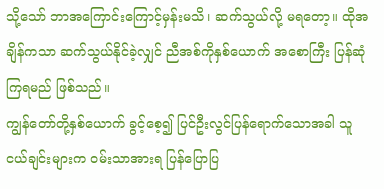သို့သော် ဘာအကြောင်းကြောင့်မှန်းမသိ၊ ဆက်သွယ်လို့ မရတော့။ ထိုအချိန်ကသာ ဆက်သွယ်နိုင်ခဲ့လျှင် ညီအစ်ကိုနှစ်ယောက် အစောကြီး ပြန်ဆုံကြရမည် ဖြစ်သည်။
ကျွန်တော်တို့နှစ်ယောက် ခွင့်စေ့၍ ပြင်ဦးလွင်ပြန်ရောက်သောအခါ သူငယ်ချင်းများက ဝမ်းသာအားရ ပြန်ပြောပြ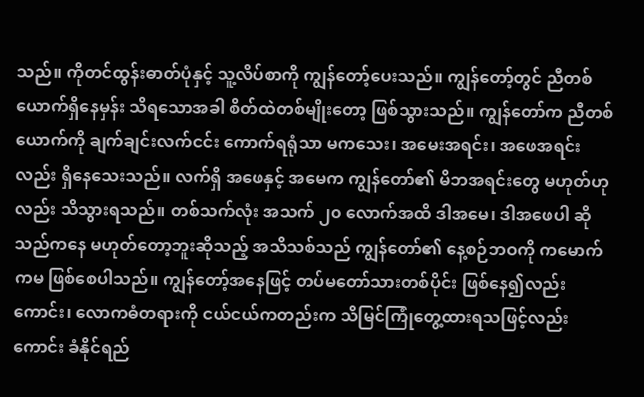သည်။ ကိုတင်ထွန်းဓာတ်ပုံနှင့် သူ့လိပ်စာကို ကျွန်တော့်ပေးသည်။ ကျွန်တော့်တွင် ညီတစ်ယောက်ရှိနေမှန်း သိရသောအခါ စိတ်ထဲတစ်မျိုးတော့ ဖြစ်သွားသည်။ ကျွန်တော်က ညီတစ်ယောက်ကို ချက်ချင်းလက်ငင်း ကောက်ရရုံသာ မကသေး၊ အမေးအရင်း၊ အဖေအရင်းလည်း ရှိနေသေးသည်။ လက်ရှိ အဖေနှင့် အမေက ကျွန်တော်၏ မိဘအရင်းတွေ မဟုတ်ဟုလည်း သိသွားရသည်။ တစ်သက်လုံး အသက် ၂၀ လောက်အထိ ဒါအမေ၊ ဒါအဖေပါ ဆိုသည်ကနေ မဟုတ်တော့ဘူးဆိုသည့် အသိသစ်သည် ကျွန်တော်၏ နေ့စဉ်ဘဝကို ကမောက်ကမ ဖြစ်စေပါသည်။ ကျွန်တော့်အနေဖြင့် တပ်မတော်သားတစ်ပိုင်း ဖြစ်နေ၍လည်းကောင်း၊ လောကဓံတရားကို ငယ်ငယ်ကတည်းက သိမြင်ကြုံတွေ့ထားရသဖြင့်လည်းကောင်း ခံနိုင်ရည်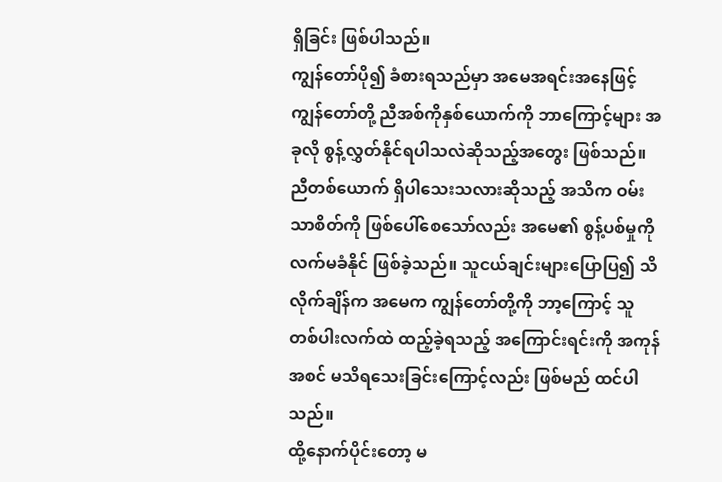ရှိခြင်း ဖြစ်ပါသည်။
ကျွန်တော်ပို၍ ခံစားရသည်မှာ အမေအရင်းအနေဖြင့် ကျွန်တော်တို့ ညီအစ်ကိုနှစ်ယောက်ကို ဘာကြောင့်များ အခုလို စွန့်လွှတ်နိုင်ရပါသလဲဆိုသည့်အတွေး ဖြစ်သည်။ ညီတစ်ယောက် ရှိပါသေးသလားဆိုသည့် အသိက ဝမ်းသာစိတ်ကို ဖြစ်ပေါ်စေသော်လည်း အမေ၏ စွန့်ပစ်မှုကို လက်မခံနိုင် ဖြစ်ခဲ့သည်။ သူငယ်ချင်းများပြောပြ၍ သိလိုက်ချိန်က အမေက ကျွန်တော်တို့ကို ဘာ့ကြောင့် သူတစ်ပါးလက်ထဲ ထည့်ခဲ့ရသည့် အကြောင်းရင်းကို အကုန်အစင် မသိရသေးခြင်းကြောင့်လည်း ဖြစ်မည် ထင်ပါသည်။
ထို့နောက်ပိုင်းတော့ မ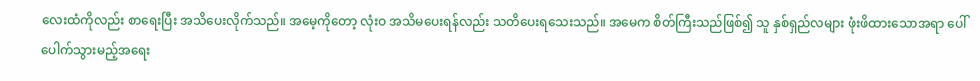လေးထံကိုလည်း စာရေးပြီး အသိပေးလိုက်သည်။ အမေ့ကိုတော့ လုံးဝ အသိမပေးရန်လည်း သတိပေးရသေးသည်။ အမေက စိတ်ကြီးသည်ဖြစ်၍ သူ နှစ်ရှည်လများ ဖုံးဖိထားသောအရာ ပေါ်ပေါက်သွားမည့်အရေး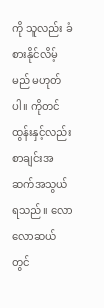ကို သူလည်း ခံစားနိုင်လိမ့်မည် မဟုတ်ပါ။ ကိုတင်ထွန်းနှင့်လည်း စာချင်းအဆက်အသွယ်ရသည်။ လောလောဆယ်တွင်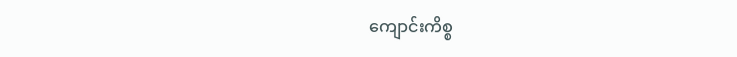ကျောင်းကိစ္စ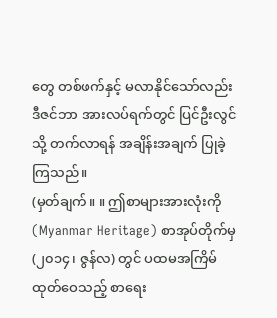တွေ တစ်ဖက်နှင့် မလာနိုင်သော်လည်း ဒီဇင်ဘာ အားလပ်ရက်တွင် ပြင်ဦးလွင်သို့ တက်လာရန် အချိန်းအချက် ပြုခဲ့ကြသည်။
(မှတ်ချက်။ ။ ဤစာများအားလုံးကို (Myanmar Heritage) စာအုပ်တိုက်မှ (၂၀၁၄၊ ဇွန်လ) တွင် ပထမအကြိမ်ထုတ်ဝေသည့် စာရေး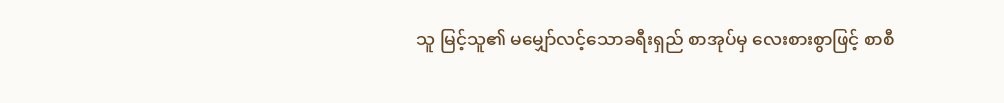သူ မြင့်သူ၏ မမျှော်လင့်သောခရီးရှည် စာအုပ်မှ လေးစားစွာဖြင့် စာစီ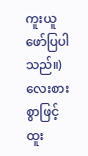ကူးယူဖော်ပြပါသည်။)
လေးစားစွာဖြင့်
ထူး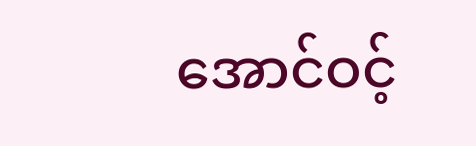အောင်ဝင့်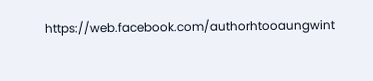https://web.facebook.com/authorhtooaungwint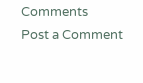Comments
Post a Comment